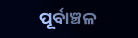ପୂର୍ବାଞ୍ଚଳ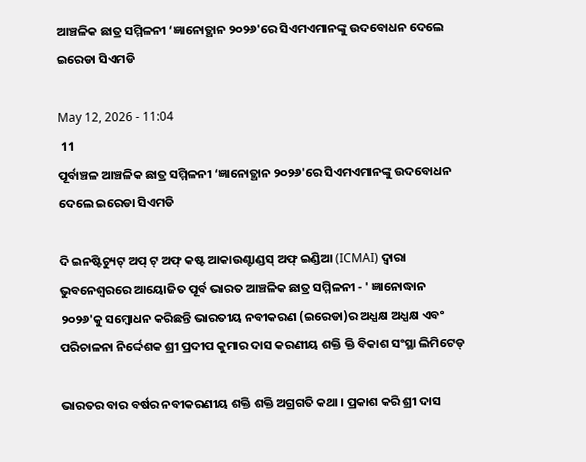ଆଞ୍ଚଳିକ ଛାତ୍ର ସମ୍ମିଳନୀ ‘ଜ୍ଞାନୋତ୍ଥାନ ୨୦୨୬'ରେ ସିଏମଏମାନଙ୍କୁ ଉଦ‌ବୋଧନ ଦେଲେ ଇରେଡା ସିଏମଡି

May 12, 2026 - 11:04
 11
ପୂର୍ବାଞ୍ଚଳ ଆଞ୍ଚଳିକ ଛାତ୍ର ସମ୍ମିଳନୀ ‘ଜ୍ଞାନୋତ୍ଥାନ ୨୦୨୬'ରେ ସିଏମଏମାନଙ୍କୁ ଉଦ‌ବୋଧନ ଦେଲେ ଇରେଡା ସିଏମଡି

ଦି ଇନଷ୍ଟିଚ୍ୟୁଟ୍ ଅପ୍ ଟ୍ ଅଫ୍ କଷ୍ଟ ଆକାଉଣ୍ଟାଣ୍ଡସ୍ ଅଫ୍ ଇଣ୍ଡିଆ (ICMAI) ଦ୍ବାରା ଭୁବନେଶ୍ବରରେ ଆୟୋଜିତ ପୂର୍ବ ଭାରତ ଆଞ୍ଚଳିକ ଛାତ୍ର ସମ୍ମିଳନୀ - ' ଜ୍ଞାନୋଦ୍ଧାନ ୨୦୨୬'କୁ ସମ୍ବୋଧନ କରିଛନ୍ତି ଭାରତୀୟ ନବୀକରଣ (ଇରେଡା)ର ଅଧ୍ଯକ୍ଷ ଅଧ୍ଯକ୍ଷ ଏବଂ ପରିଚାଳନା ନିର୍ଦ୍ଦେଶକ ଶ୍ରୀ ପ୍ରଦୀପ କୁମାର ଦାସ କରଣୀୟ ଶକ୍ତି କ୍ତି ବିକାଶ ସଂସ୍ଥା ଲିମିଟେଡ୍

ଭାରତର ବାର ବର୍ଷର ନବୀକରଣୀୟ ଶକ୍ତି ଶକ୍ତି ଅଗ୍ରଗତି କଥା । ପ୍ରକାଶ କରି ଶ୍ରୀ ଦାସ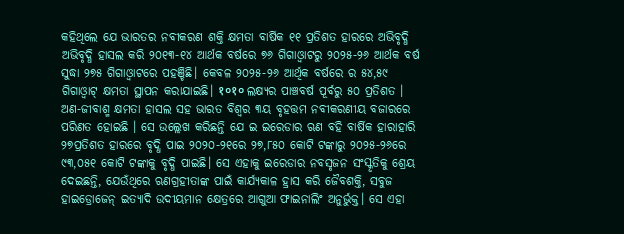କହିଥିଲେ ଯେ ଭାରତର ନବୀକରଣ ଶକ୍ତି କ୍ଷମତା ବାର୍ଷିକ ୧୧ ପ୍ରତିଶତ ହାରରେ ଅଭିବୃଦ୍ଧି ଅଭିବୃଦ୍ଧି ହାସଲ କରି ୨୦୧୩-୧୪ ଆର୍ଥକ ବର୍ଷରେ ୭୬ ଗିଗାଓ୍ବାଟରୁ ୨୦୨୫-୨୬ ଆର୍ଥକ ବର୍ଷ ସୁଦ୍ଧା ୨୭୫ ଗିଗାଓ୍ବାଟରେ ପହଞ୍ଚିଛି। କେବଳ ୨୦୨୫-୨୬ ଆର୍ଥିକ ବର୍ଷରେ ର ୫୪,୫୯ ଗିଗାଓ୍ବାଟ୍ କ୍ଷମତା ସ୍ଥାପନ କରାଯାଇଛି। १०१० ଲକ୍ଷ୍ୟର ପାଞ୍ଚବର୍ଷ ପୂର୍ବରୁ ୫୦ ପ୍ରତିଶତ । ଅଣ-ଜୀବାଶ୍ମ କ୍ଷମତା ହାସଲ ସହ ଭାରତ ବିଶ୍ବର ୩ୟ ବୃହତ୍ତମ ନବୀକରଣୀୟ ବଜାରରେ ପରିଣତ ହୋଇଛି । ସେ ଉଲ୍ଲେଖ କରିଛନ୍ତି ଯେ ଇ ଇରେଡାର ଋଣ ବହି ବାର୍ଷିକ ହାରାହାରି ୨୭ପ୍ରତିଶତ ହାରରେ ବୃଦ୍ଧି ପାଇ ୨୦୨୦-୨୧ରେ ୨୭,୮୫୦ କୋଟି ଟଙ୍କାରୁ ୨୦୨୫-୨୬ରେ ୯୩,୦୫୧ କୋଟି ଟଙ୍କାକୁ ବୃଦ୍ଧି ପାଇଛି। ସେ ଏହାକୁ ଇରେଡାର ନବସୃଜନ ସଂସ୍କୃତିକୁ ଶ୍ରେୟ ଦେଇଛନ୍ତି, ଯେଉଁଥିରେ ଋଣଗ୍ରହୀତାଙ୍କ ପାଇଁ କାର୍ଯ୍ୟକାଳ ହ୍ରାସ କରି ଜୈବଶକ୍ତି, ସବୁଜ ହାଇଡ୍ରୋଜେନ୍ ଇତ୍ୟାଦି ଉଦୀୟମାନ କ୍ଷେତ୍ରରେ ଆଗୁଆ ଫାଇନାଲିଂ ଅନୁର୍ଭୁକ୍ତ। ସେ ଏହା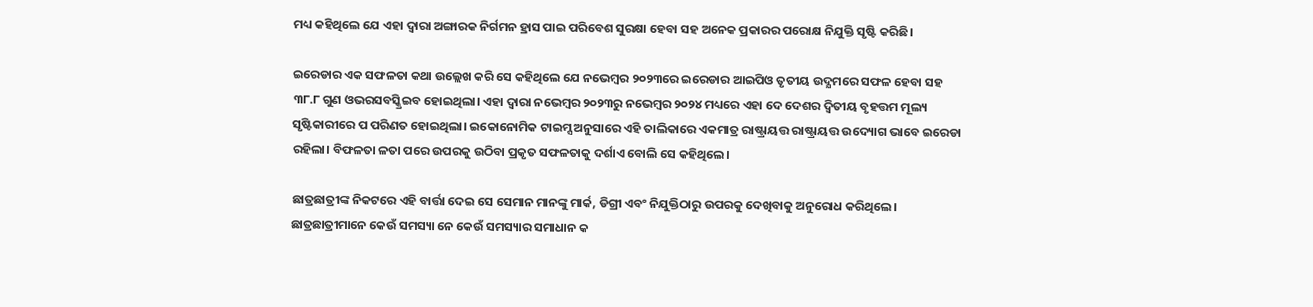ମଧ୍ୟ କହିଥିଲେ ଯେ ଏହା ଦ୍ବାରା ଅଙ୍ଗାରକ ନିର୍ଗମନ ହ୍ରାସ ପାଇ ପରିବେଶ ସୁରକ୍ଷା ହେବା ସହ ଅନେକ ପ୍ରକାରର ପରୋକ୍ଷ ନିଯୁକ୍ତି ସୃଷ୍ଟି କରିଛି।

ଇରେଡାର ଏକ ସଫଳତା କଥା ଉଲ୍ଲେଖ କରି ସେ କହିଥିଲେ ଯେ ନଭେମ୍ବର ୨୦୨୩ରେ ଇରେଡାର ଆଇପିଓ ତୃତୀୟ ଉଦ୍ଯମରେ ସଫଳ ହେବା ସହ ୩୮.୮ ଗୁଣ ଓଭରସବସ୍କ୍ରିଇବ ହୋଇଥିଲା। ଏହା ଦ୍ବାରା ନଭେମ୍ବର ୨୦୨୩ରୁ ନଭେମ୍ବର ୨୦୨୪ ମଧ୍ୟରେ ଏହା ଦେ ଦେଶର ଦ୍ଵିତୀୟ ବୃହତ୍ତମ ମୂଲ୍ୟ ସୃଷ୍ଟିକାରୀରେ ପ ପରିଣତ ହୋଇଥିଲା। ଇକୋନୋମିକ ଟାଇମ୍ସ ଅନୁସାରେ ଏହି ତାଲିକାରେ ଏକମାତ୍ର ରାଷ୍ଟ୍ରାୟତ୍ତ ରାଷ୍ଟ୍ରାୟତ୍ତ ଉଦ୍ୟୋଗ ଭାବେ ଇରେଡା ରହିଲା। ବିଫଳତା ଳତା ପରେ ଉପରକୁ ଉଠିବା ପ୍ରକୃତ ସଫଳତାକୁ ଦର୍ଶାଏ ବୋଲି ସେ କହିଥିଲେ।

ଛାତ୍ରଛାତ୍ରୀଙ୍କ ନିକଟରେ ଏହି ବାର୍ତ୍ତା ଦେଇ ସେ ସେମାନ ମାନଙ୍କୁ ମାର୍କ, ଡିଗ୍ରୀ ଏବଂ ନିଯୁକ୍ତିଠାରୁ ଉପରକୁ ଦେଖିବାକୁ ଅନୁରୋଧ କରିଥିଲେ। ଛାତ୍ରଛାତ୍ରୀମାନେ କେଉଁ ସମସ୍ୟା ନେ କେଉଁ ସମସ୍ୟାର ସମାଧାନ କ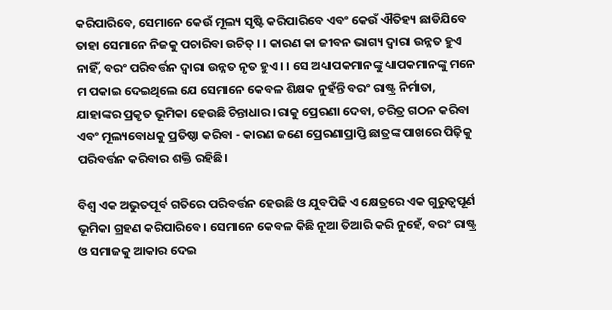କରିପାରିବେ, ସେମାନେ କେଉଁ ମୂଲ୍ୟ ସୃଷ୍ଟି କରିପାରିବେ ଏବଂ କେଉଁ ଐତିହ୍ୟ ଛାଡିଯିବେ ତାହା ସେମାନେ ନିଜକୁ ପଚାରିବା ଉଚିତ୍ । । କାରଣ କା ଜୀବନ ଭାଗ୍ୟ ଦ୍ବାରା ଉନ୍ନତ ହୁଏ ନାହିଁ, ବରଂ ପରିବର୍ତ୍ତନ ଦ୍ବାରା ଉନ୍ନତ ନୃତ ହୁଏ । । ସେ ଅଧ୍ୟାପକମାନଙ୍କୁ ଧ୍ୟାପକମାନଙ୍କୁ ମନେ ମ ପକାଇ ଦେଇଥିଲେ ଯେ ସେମାନେ କେବଳ ଶିକ୍ଷକ ନୁହଁନ୍ତି ବରଂ ରାଷ୍ଟ୍ର ନିର୍ମାତା, ଯାହାଙ୍କର ପ୍ରକୃତ ଭୂମିକା ହେଉଛି ଚିନ୍ତାଧାର ।ରାକୁ ପ୍ରେରଣା ଦେବା, ଚରିତ୍ର ଗଠନ କରିବା ଏବଂ ମୂଲ୍ୟବୋଧକୁ ପ୍ରତିଷ୍ଠା କରିବା - କାରଣ ଜଣେ ପ୍ରେରଣାପ୍ରାପ୍ତି ଛାତ୍ରଙ୍କ ପାଖରେ ପିଢ଼ିକୁ ପରିବର୍ତ୍ତନ କରିବାର ଶକ୍ତି ରହିଛି।

ବିଶ୍ବ ଏକ ଅଭୁତପୂର୍ବ ଗତିରେ ପରିବର୍ତ୍ତନ ହେଉଛି ଓ ଯୁବପିଢି ଏ କ୍ଷେତ୍ରରେ ଏକ ଗୁରୁତ୍ବପୂର୍ଣ ଭୂମିକା ଗ୍ରହଣ କରିପାରିବେ। ସେମାନେ କେବଳ କିଛି ନୂଆ ତିଆରି କରି ନୁହେଁ, ବରଂ ରାଷ୍ଟ୍ର ଓ ସମାଜକୁ ଆକାର ଦେଇ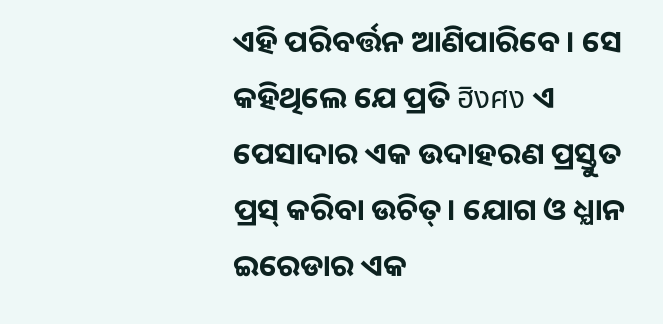ଏହି ପରିବର୍ତ୍ତନ ଆଣିପାରିବେ। ସେ କହିଥିଲେ ଯେ ପ୍ରତି ฮิงศง ଏ ପେସାଦାର ଏକ ଉଦାହରଣ ପ୍ରସ୍ତୁତ ପ୍ରସ୍ କରିବା ଉଚିତ୍। ଯୋଗ ଓ ଧ୍ଯାନ ଇରେଡାର ଏକ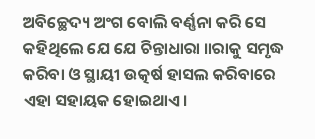ଅବିଚ୍ଛେଦ୍ୟ ଅଂଗ ବୋଲି ବର୍ଣ୍ଣନା କରି ସେ କହିଥିଲେ ଯେ ଯେ ଚିନ୍ତାଧାରା ॥ରାକୁ ସମୃଦ୍ଧ କରିବା ଓ ସ୍ଥାୟୀ ଉତ୍କର୍ଷ ହାସଲ କରିବାରେ ଏହା ସହାୟକ ହୋଇଥାଏ।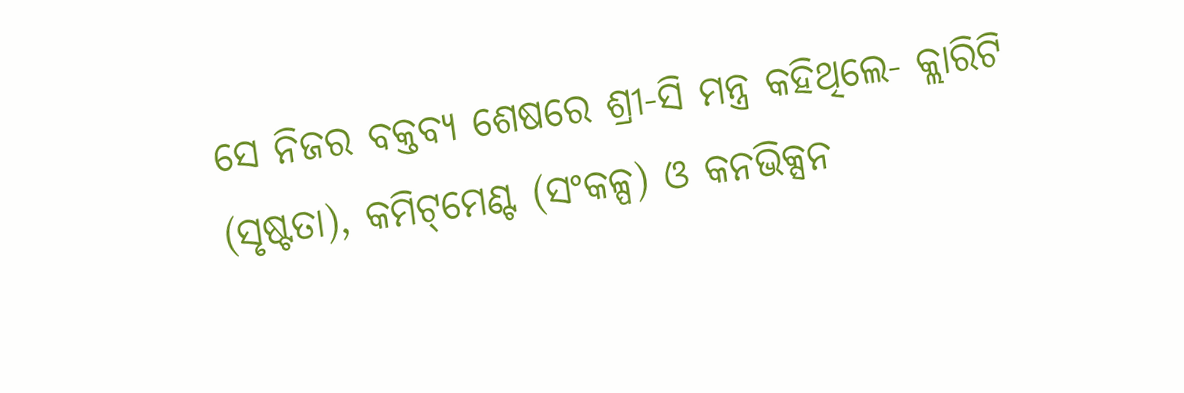ସେ ନିଜର ବକ୍ତବ୍ୟ ଶେଷରେ ଶ୍ରୀ-ସି ମନ୍ତ୍ର କହିଥିଲେ- କ୍ଲାରିଟି (ସୃଷ୍ଟତା), କମିଟ୍‌ମେଣ୍ଟ (ସଂକଳ୍ପ) ଓ କନଭିକ୍ସନ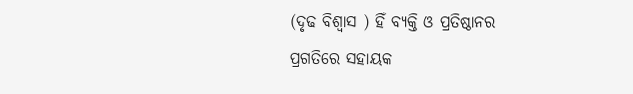(ଦୃଢ ବିଶ୍ବାସ ) ହିଁ ବ୍ୟକ୍ତି ଓ ପ୍ରତିଷ୍ଠାନର ପ୍ରଗତିରେ ସହାୟକ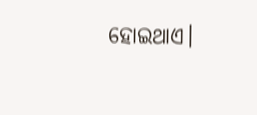ହୋଇଥାଏ।